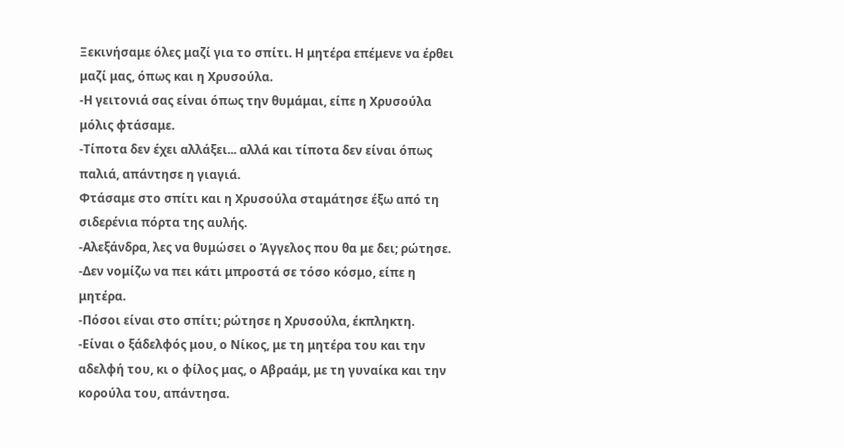Ξεκινήσαμε όλες μαζί για το σπίτι. Η μητέρα επέμενε να έρθει μαζί μας, όπως και η Χρυσούλα.
-Η γειτονιά σας είναι όπως την θυμάμαι, είπε η Χρυσούλα μόλις φτάσαμε.
-Τίποτα δεν έχει αλλάξει... αλλά και τίποτα δεν είναι όπως παλιά, απάντησε η γιαγιά.
Φτάσαμε στο σπίτι και η Χρυσούλα σταμάτησε έξω από τη σιδερένια πόρτα της αυλής.
-Αλεξάνδρα, λες να θυμώσει ο Άγγελος που θα με δει; ρώτησε.
-Δεν νομίζω να πει κάτι μπροστά σε τόσο κόσμο, είπε η μητέρα.
-Πόσοι είναι στο σπίτι; ρώτησε η Χρυσούλα, έκπληκτη.
-Είναι ο ξάδελφός μου, ο Νίκος, με τη μητέρα του και την αδελφή του, κι ο φίλος μας, ο Αβραάμ, με τη γυναίκα και την κορούλα του, απάντησα.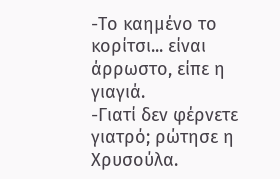-Το καημένο το κορίτσι... είναι άρρωστο, είπε η γιαγιά.
-Γιατί δεν φέρνετε γιατρό; ρώτησε η Χρυσούλα.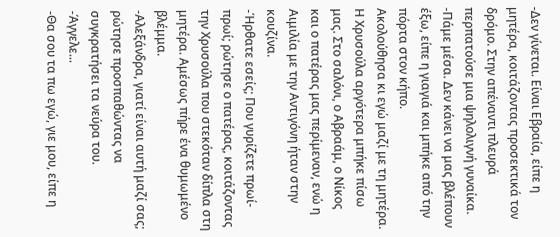-Δεν γίνεται. Είναι Εβραία, είπε η μητέρα, κοιτάζοντας προσεκτικά τον δρόμο. Στην απέναντι πλευρά περπατούσε μια ψηλολιγνή γυναίκα.
-Πάμε μέσα. Δεν κάνει να μας βλέπουν έξω, είπε η γιαγιά και μπήκε από την πόρτα στον κήπο.
Ακολούθησα κι εγώ μαζί με τη μητέρα. Η Χρυσούλα αργότερα μπήκε πίσω μας. Στο σαλόνι, ο Αβραάμ, ο Νίκος και ο πατέρας μας περίμεναν, ενώ η Αιμιλία με την Αντιγόνη ήταν στην κουζίνα.
-Ήρθατε εσείς; Που γυρίζετε πρωί-πρωί; ρώτησε ο πατέρας, κοιτάζοντας την Χρυσούλα που στεκόταν δίπλα στη μητέρα. Αμέσως πήρε ένα θυμωμένο βλέμμα.
-Αλεξάνδρα, γιατί είναι αυτή μαζί σας; ρώτησε προσπαθώντας να συγκρατήσει τα νεύρα του.
-Άγγελε...
-Θα σου τα πω εγώ, γιε μου, είπε η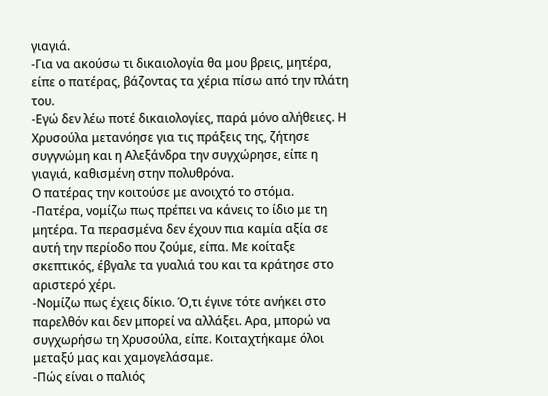γιαγιά.
-Για να ακούσω τι δικαιολογία θα μου βρεις, μητέρα, είπε ο πατέρας, βάζοντας τα χέρια πίσω από την πλάτη του.
-Εγώ δεν λέω ποτέ δικαιολογίες, παρά μόνο αλήθειες. Η Χρυσούλα μετανόησε για τις πράξεις της, ζήτησε συγγνώμη και η Αλεξάνδρα την συγχώρησε, είπε η γιαγιά, καθισμένη στην πολυθρόνα.
Ο πατέρας την κοιτούσε με ανοιχτό το στόμα.
-Πατέρα, νομίζω πως πρέπει να κάνεις το ίδιο με τη μητέρα. Τα περασμένα δεν έχουν πια καμία αξία σε αυτή την περίοδο που ζούμε, είπα. Με κοίταξε σκεπτικός, έβγαλε τα γυαλιά του και τα κράτησε στο αριστερό χέρι.
-Νομίζω πως έχεις δίκιο. Ό,τι έγινε τότε ανήκει στο παρελθόν και δεν μπορεί να αλλάξει. Αρα, μπορώ να συγχωρήσω τη Χρυσούλα, είπε. Κοιταχτήκαμε όλοι μεταξύ μας και χαμογελάσαμε.
-Πώς είναι ο παλιός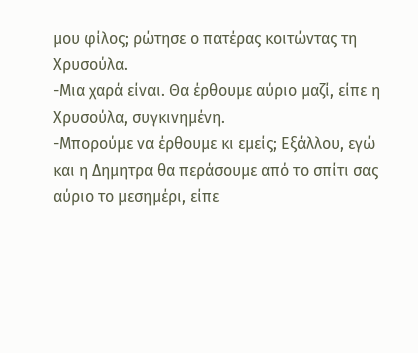μου φίλος; ρώτησε ο πατέρας κοιτώντας τη Χρυσούλα.
-Μια χαρά είναι. Θα έρθουμε αύριο μαζί, είπε η Χρυσούλα, συγκινημένη.
-Μπορούμε να έρθουμε κι εμείς; Εξάλλου, εγώ και η Δημητρα θα περάσουμε από το σπίτι σας αύριο το μεσημέρι, είπε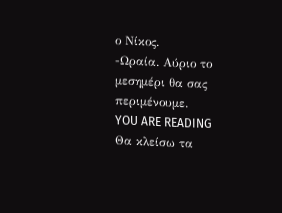ο Νίκος.
-Ωραία. Αύριο το μεσημέρι θα σας περιμένουμε.
YOU ARE READING
Θα κλείσω τα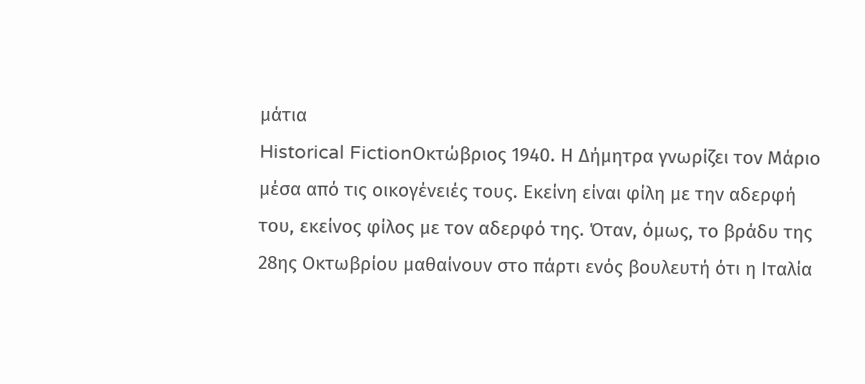μάτια
Historical FictionΟκτώβριος 1940. Η Δήμητρα γνωρίζει τον Μάριο μέσα από τις οικογένειές τους. Εκείνη είναι φίλη με την αδερφή του, εκείνος φίλος με τον αδερφό της. Όταν, όμως, το βράδυ της 28ης Οκτωβρίου μαθαίνουν στο πάρτι ενός βουλευτή ότι η Ιταλία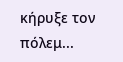κήρυξε τον πόλεμ...